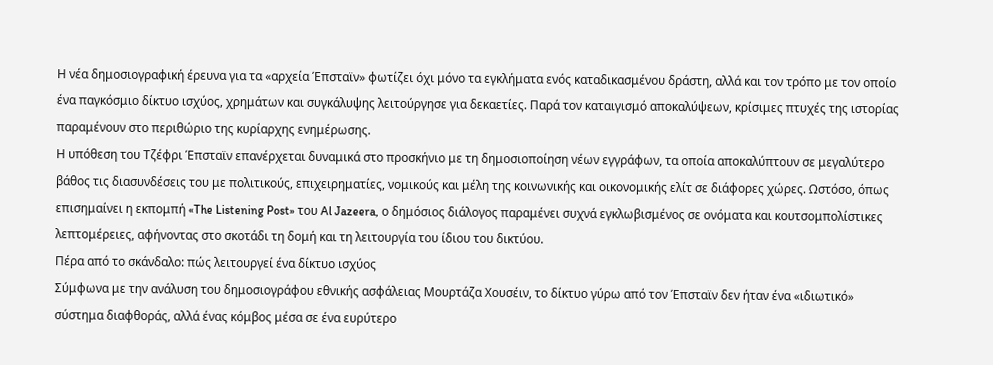Η νέα δημοσιογραφική έρευνα για τα «αρχεία Έπσταϊν» φωτίζει όχι μόνο τα εγκλήματα ενός καταδικασμένου δράστη, αλλά και τον τρόπο με τον οποίο ένα παγκόσμιο δίκτυο ισχύος, χρημάτων και συγκάλυψης λειτούργησε για δεκαετίες. Παρά τον καταιγισμό αποκαλύψεων, κρίσιμες πτυχές της ιστορίας παραμένουν στο περιθώριο της κυρίαρχης ενημέρωσης.
Η υπόθεση του Τζέφρι Έπσταϊν επανέρχεται δυναμικά στο προσκήνιο με τη δημοσιοποίηση νέων εγγράφων, τα οποία αποκαλύπτουν σε μεγαλύτερο βάθος τις διασυνδέσεις του με πολιτικούς, επιχειρηματίες, νομικούς και μέλη της κοινωνικής και οικονομικής ελίτ σε διάφορες χώρες. Ωστόσο, όπως επισημαίνει η εκπομπή «The Listening Post» του Al Jazeera, ο δημόσιος διάλογος παραμένει συχνά εγκλωβισμένος σε ονόματα και κουτσομπολίστικες λεπτομέρειες, αφήνοντας στο σκοτάδι τη δομή και τη λειτουργία του ίδιου του δικτύου.
Πέρα από το σκάνδαλο: πώς λειτουργεί ένα δίκτυο ισχύος
Σύμφωνα με την ανάλυση του δημοσιογράφου εθνικής ασφάλειας Μουρτάζα Χουσέιν, το δίκτυο γύρω από τον Έπσταϊν δεν ήταν ένα «ιδιωτικό» σύστημα διαφθοράς, αλλά ένας κόμβος μέσα σε ένα ευρύτερο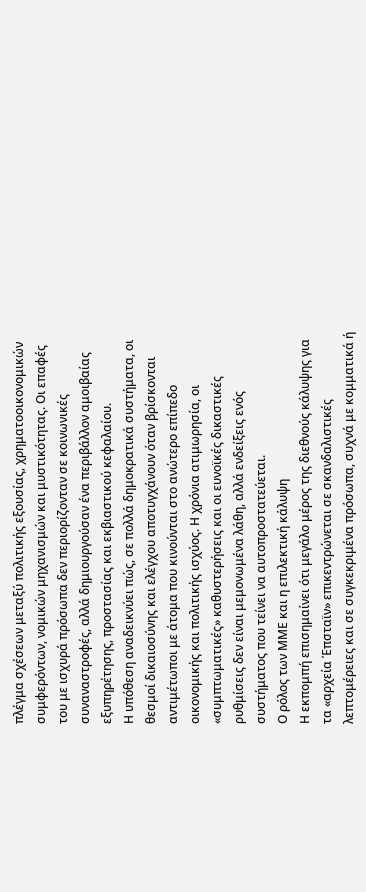πλέγμα σχέσεων μεταξύ πολιτικής εξουσίας, χρηματοοικονομικών συμφερόντων, νομικών μηχανισμών και μυστικότητας. Οι επαφές του με ισχυρά πρόσωπα δεν περιορίζονταν σε κοινωνικές συναναστροφές, αλλά δημιουργούσαν ένα περιβάλλον αμοιβαίας εξυπηρέτησης, προστασίας και εκβιαστικού κεφαλαίου.
Η υπόθεση αναδεικνύει πώς, σε πολλά δημοκρατικά συστήματα, οι θεσμοί δικαιοσύνης και ελέγχου αποτυγχάνουν όταν βρίσκονται αντιμέτωποι με άτομα που κινούνται στο ανώτερο επίπεδο οικονομικής και πολιτικής ισχύος. Η χρόνια ατιμωρησία, οι «συμπτωματικές» καθυστερήσεις και οι ευνοϊκές δικαστικές ρυθμίσεις δεν είναι μεμονωμένα λάθη, αλλά ενδείξεις ενός συστήματος που τείνει να αυτοπροστατεύεται.
Ο ρόλος των ΜΜΕ και η επιλεκτική κάλυψη
Η εκπομπή επισημαίνει ότι μεγάλο μέρος της διεθνούς κάλυψης για τα «αρχεία Έπσταϊν» επικεντρώνεται σε σκανδαλιστικές λεπτομέρειες και σε συγκεκριμένα πρόσωπα, συχνά με κομματικά ή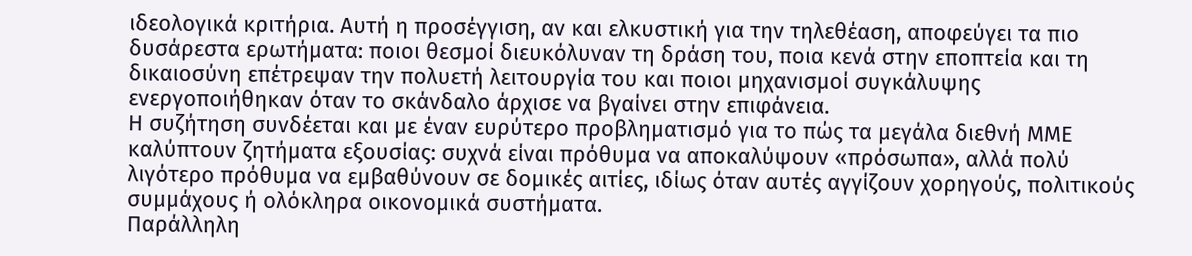ιδεολογικά κριτήρια. Αυτή η προσέγγιση, αν και ελκυστική για την τηλεθέαση, αποφεύγει τα πιο δυσάρεστα ερωτήματα: ποιοι θεσμοί διευκόλυναν τη δράση του, ποια κενά στην εποπτεία και τη δικαιοσύνη επέτρεψαν την πολυετή λειτουργία του και ποιοι μηχανισμοί συγκάλυψης ενεργοποιήθηκαν όταν το σκάνδαλο άρχισε να βγαίνει στην επιφάνεια.
Η συζήτηση συνδέεται και με έναν ευρύτερο προβληματισμό για το πώς τα μεγάλα διεθνή ΜΜΕ καλύπτουν ζητήματα εξουσίας: συχνά είναι πρόθυμα να αποκαλύψουν «πρόσωπα», αλλά πολύ λιγότερο πρόθυμα να εμβαθύνουν σε δομικές αιτίες, ιδίως όταν αυτές αγγίζουν χορηγούς, πολιτικούς συμμάχους ή ολόκληρα οικονομικά συστήματα.
Παράλληλη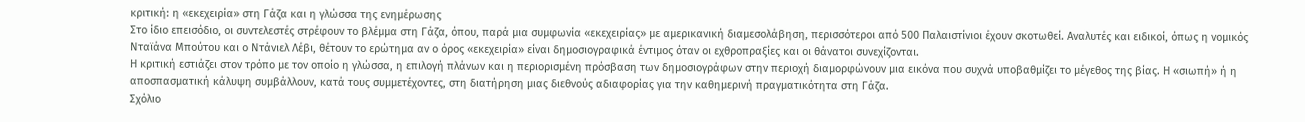κριτική: η «εκεχειρία» στη Γάζα και η γλώσσα της ενημέρωσης
Στο ίδιο επεισόδιο, οι συντελεστές στρέφουν το βλέμμα στη Γάζα, όπου, παρά μια συμφωνία «εκεχειρίας» με αμερικανική διαμεσολάβηση, περισσότεροι από 500 Παλαιστίνιοι έχουν σκοτωθεί. Αναλυτές και ειδικοί, όπως η νομικός Νταϊάνα Μπούτου και ο Ντάνιελ Λέβι, θέτουν το ερώτημα αν ο όρος «εκεχειρία» είναι δημοσιογραφικά έντιμος όταν οι εχθροπραξίες και οι θάνατοι συνεχίζονται.
Η κριτική εστιάζει στον τρόπο με τον οποίο η γλώσσα, η επιλογή πλάνων και η περιορισμένη πρόσβαση των δημοσιογράφων στην περιοχή διαμορφώνουν μια εικόνα που συχνά υποβαθμίζει το μέγεθος της βίας. Η «σιωπή» ή η αποσπασματική κάλυψη συμβάλλουν, κατά τους συμμετέχοντες, στη διατήρηση μιας διεθνούς αδιαφορίας για την καθημερινή πραγματικότητα στη Γάζα.
Σχόλιο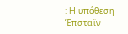: Η υπόθεση Έπσταϊν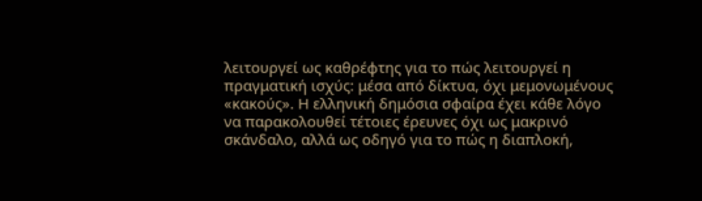λειτουργεί ως καθρέφτης για το πώς λειτουργεί η πραγματική ισχύς: μέσα από δίκτυα, όχι μεμονωμένους «κακούς». Η ελληνική δημόσια σφαίρα έχει κάθε λόγο να παρακολουθεί τέτοιες έρευνες όχι ως μακρινό σκάνδαλο, αλλά ως οδηγό για το πώς η διαπλοκή,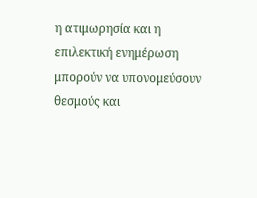η ατιμωρησία και η επιλεκτική ενημέρωση μπορούν να υπονομεύσουν θεσμούς και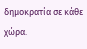δημοκρατία σε κάθε χώρα.